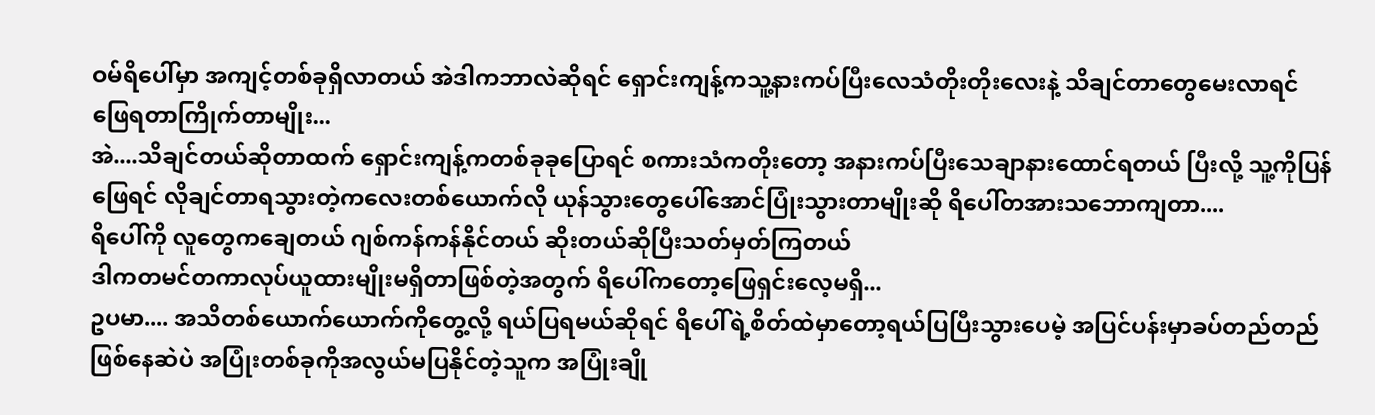ဝမ်ရိပေါ်မှာ အကျင့်တစ်ခုရှိလာတယ် အဲဒါကဘာလဲဆိုရင် ရှောင်းကျန့်ကသူ့နားကပ်ပြီးလေသံတိုးတိုးလေးနဲ့ သိချင်တာတွေမေးလာရင် ဖြေရတာကြိုက်တာမျိုး...
အဲ....သိချင်တယ်ဆိုတာထက် ရှောင်းကျန့်ကတစ်ခုခုပြောရင် စကားသံကတိုးတော့ အနားကပ်ပြီးသေချာနားထောင်ရတယ် ပြီးလို့ သူ့ကိုပြန်ဖြေရင် လိုချင်တာရသွားတဲ့ကလေးတစ်ယောက်လို ယုန်သွားတွေပေါ်အောင်ပြုံးသွားတာမျိုးဆို ရိပေါ်တအားသဘောကျတာ....
ရိပေါ်ကို လူတွေကချေတယ် ဂျစ်ကန်ကန်နိုင်တယ် ဆိုးတယ်ဆိုပြီးသတ်မှတ်ကြတယ်
ဒါကတမင်တကာလုပ်ယူထားမျိုးမရှိတာဖြစ်တဲ့အတွက် ရိပေါ်ကတော့ဖြေရှင်းလေ့မရှိ...
ဥပမာ.... အသိတစ်ယောက်ယောက်ကိုတွေ့လို့ ရယ်ပြရမယ်ဆိုရင် ရိပေါ်ရဲ့စိတ်ထဲမှာတော့ရယ်ပြပြီးသွားပေမဲ့ အပြင်ပန်းမှာခပ်တည်တည်ဖြစ်နေဆဲပဲ အပြုံးတစ်ခုကိုအလွယ်မပြနိုင်တဲ့သူက အပြုံးချို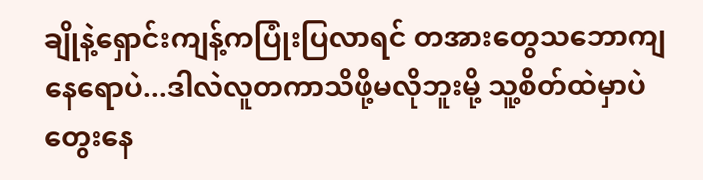ချိုနဲ့ရှောင်းကျန့်ကပြုံးပြလာရင် တအားတွေသဘောကျနေရောပဲ...ဒါလဲလူတကာသိဖို့မလိုဘူးမို့ သူ့စိတ်ထဲမှာပဲတွေးနေ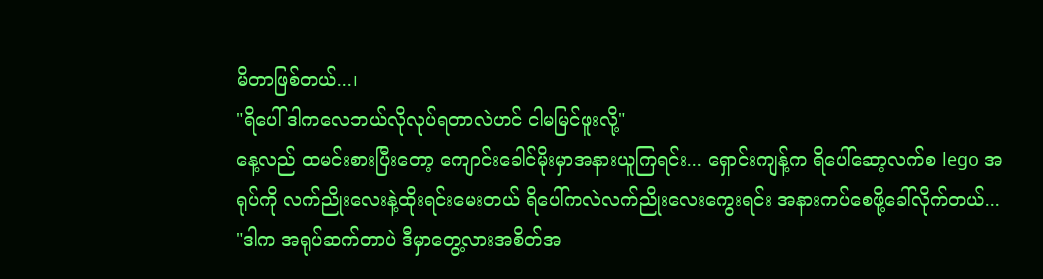မိတာဖြစ်တယ်...၊
"ရိပေါ် ဒါကလေဘယ်လိုလုပ်ရတာလဲဟင် ငါမမြင်ဖူးလို့"
နေ့လည် ထမင်းစားပြီးတော့ ကျောင်းခေါင်မိုးမှာအနားယူကြရင်း... ရှောင်းကျန့်က ရိပေါ်ဆော့လက်စ lego အရုပ်ကို လက်ညိုးလေးနဲ့ထိုးရင်းမေးတယ် ရိပေါ်ကလဲလက်ညိုးလေးကွေးရင်း အနားကပ်စေဖို့ခေါ်လိုက်တယ်...
"ဒါက အရုပ်ဆက်တာပဲ ဒီမှာတွေ့လားအစိတ်အ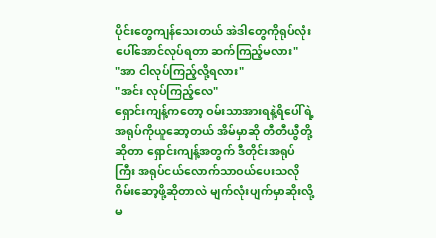ပိုင်းတွေကျန်သေးတယ် အဲဒါတွေကိုရုပ်လုံးပေါ်အောင်လုပ်ရတာ ဆက်ကြည့်မလား"
"အာ ငါလုပ်ကြည့်လို့ရလား"
"အင်း လုပ်ကြည့်လေ"
ရှောင်းကျန့်ကတော့ ဝမ်းသာအားရနဲ့ရိပေါ်ရဲ့အရုပ်ကိုယူဆော့တယ် အိမ်မှာဆို တီတီယွီတို့ဆိုတာ ရှောင်းကျန့်အတွက် ဒီတိုင်းအရုပ်ကြီး အရုပ်ငယ်လောက်သာဝယ်ပေးသလို ဂိမ်းဆော့ဖို့ဆိုတာလဲ မျက်လုံးပျက်မှာဆိုးလို့မ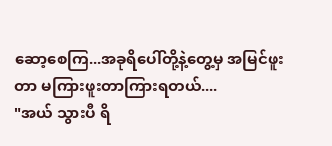ဆော့စေကြ...အခုရိပေါ်တို့နဲ့တွေ့မှ အမြင်ဖူးတာ မကြားဖူးတာကြားရတယ်....
"အယ် သွားပီ ရိ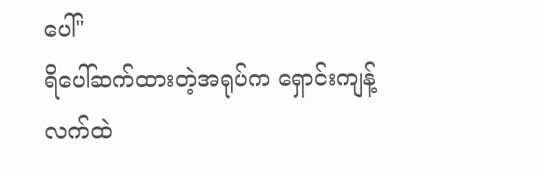ပေါ်"
ရိပေါ်ဆက်ထားတဲ့အရုပ်က ရှောင်းကျန့်လက်ထဲ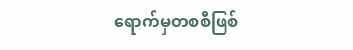ရောက်မှတစစီဖြစ်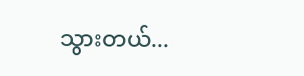သွားတယ်...